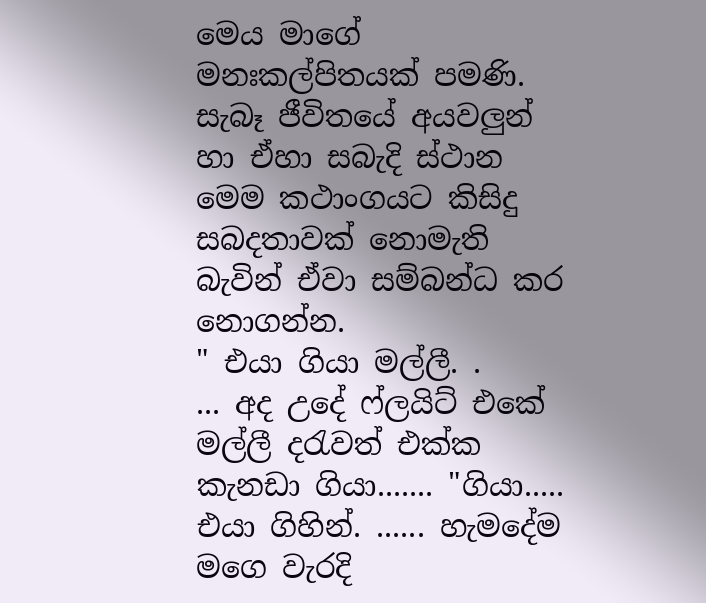මෙය මාගේ මනඃකල්පිතයක් පමණි. සැබෑ ජීවිතයේ අයවලුන් හා ඒහා සබැදි ස්ථාන මෙම කථාංගයට කිසිදු සබදතාවක් නොමැති බැවින් ඒවා සම්බන්ධ කර නොගන්න.
" එයා ගියා මල්ලී. .
... අද උදේ ෆ්ලයිට් එකේ මල්ලී දරැවත් එක්ක කැනඩා ගියා....... "ගියා..... එයා ගිහින්. ...... හැමදේම මගෙ වැරදි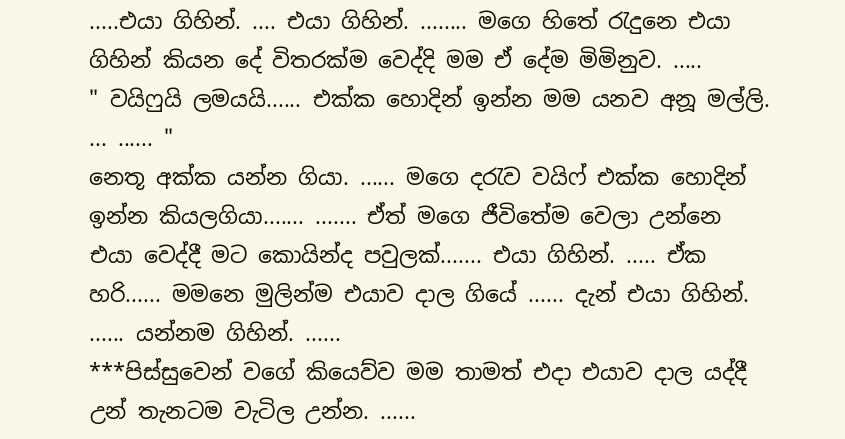.....එයා ගිහින්. .... එයා ගිහින්. ........ මගෙ හිතේ රැදුනෙ එයා ගිහින් කියන දේ විතරක්ම වෙද්දි මම ඒ දේම මිමිනුව. .....
" වයිෆුයි ලමයයි...... එක්ක හොදින් ඉන්න මම යනව අනූ මල්ලි. ... ...... "
නෙතූ අක්ක යන්න ගියා. ...... මගෙ දරැව වයිෆ් එක්ක හොදින් ඉන්න කියලගියා....... ....... ඒත් මගෙ ජීවිතේම වෙලා උන්නෙ එයා වෙද්දී මට කොයින්ද පවුලක්....... එයා ගිහින්. ..... ඒක හරි...... මමනෙ මුලින්ම එයාව දාල ගියේ ...... දැන් එයා ගිහින්. ...... යන්නම ගිහින්. ......
***පිස්සුවෙන් වගේ කියෙව්ව මම තාමත් එදා එයාව දාල යද්දී උන් තැනටම වැටිල උන්න. ......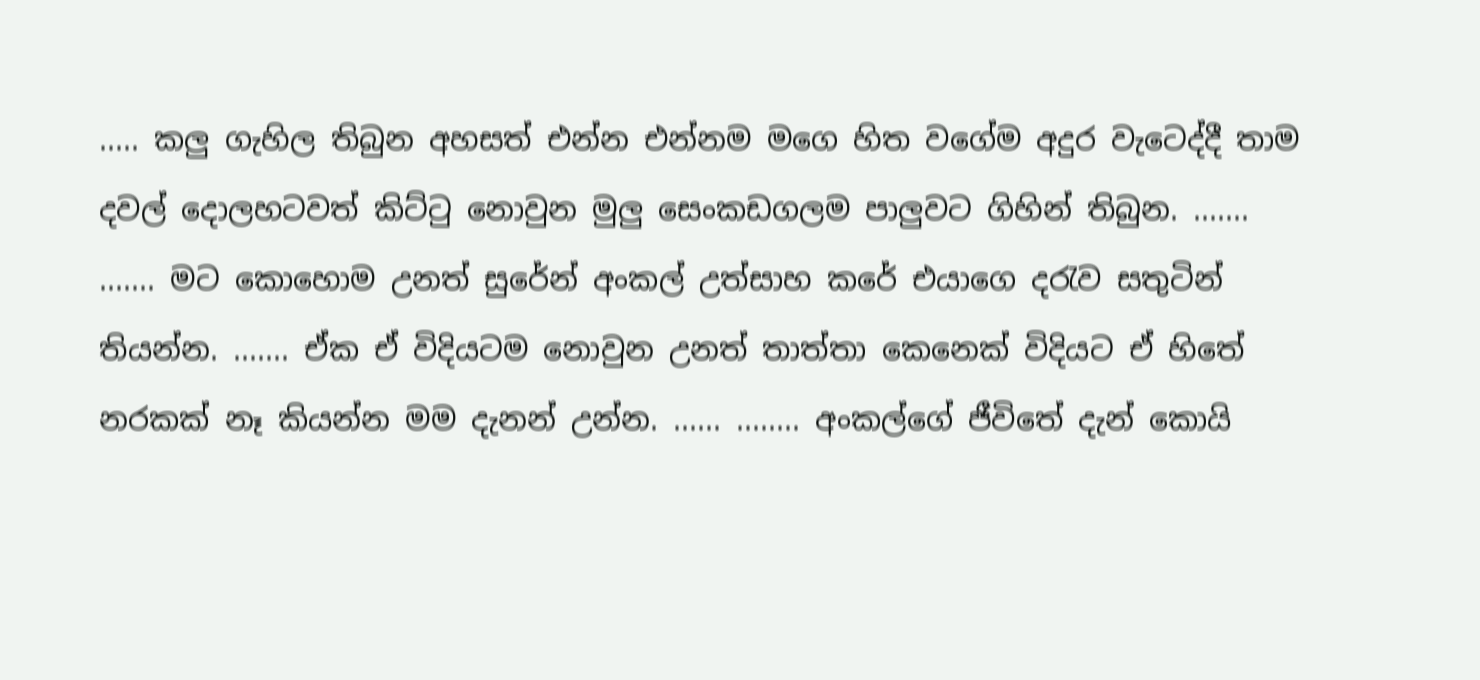..... කලු ගැහිල තිබුන අහසත් එන්න එන්නම මගෙ හිත වගේම අදුර වැටෙද්දී තාම දවල් දොලහටවත් කිට්ටු නොවුන මුලු සෙංකඩගලම පාලුවට ගිහින් තිබුන. ....... ....... මට කොහොම උනත් සුරේන් අංකල් උත්සාහ කරේ එයාගෙ දරැව සතුටින් තියන්න. ....... ඒක ඒ විදියටම නොවුන උනත් තාත්තා කෙනෙක් විදියට ඒ හිතේ නරකක් නෑ කියන්න මම දැනන් උන්න. ...... ........ අංකල්ගේ ජීවිතේ දැන් කොයි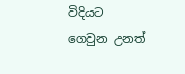විදියට ගෙවුන උනත්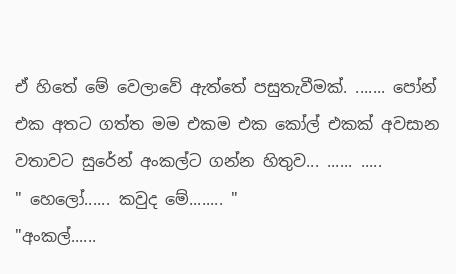ඒ හිතේ මේ වෙලාවේ ඇත්තේ පසුතැවීමක්. ....... පෝන් එක අතට ගත්ත මම එකම එක කෝල් එකක් අවසාන වතාවට සුරේන් අංකල්ට ගන්න හිතුව... ...... .....
" හෙලෝ...... කවුද මේ........ "
"අංකල්......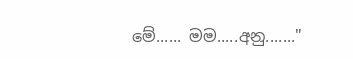මේ...... මම.....අනු......."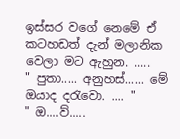ඉස්සර වගේ නෙමේ ඒ කටහඩත් දැන් මලානික වෙලා මට ඇහුන. .....
" පුතා..... අනුහස්...... මේ ඔයාද දරැවො. .... "
" ඔ....ව්.....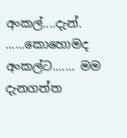අංකල්....දැන්. ......කොහොමද අංකල්ට....... මම දැනගත්ත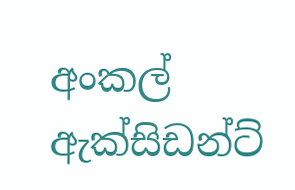අංකල් ඇක්සිඩන්ට්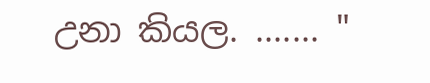උනා කියල. ....... "